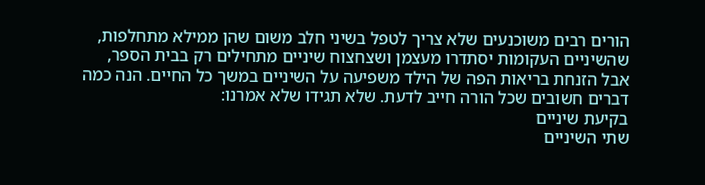הורים רבים משוכנעים שלא צריך לטפל בשיני חלב משום שהן ממילא מתחלפות, שהשיניים העקומות יסתדרו מעצמן ושצחצוח שיניים מתחילים רק בבית הספר, אבל הזנחת בריאות הפה של הילד משפיעה על השיניים במשך כל החיים. הנה כמה דברים חשובים שכל הורה חייב לדעת. שלא תגידו שלא אמרנו:
בקיעת שיניים
שתי השיניים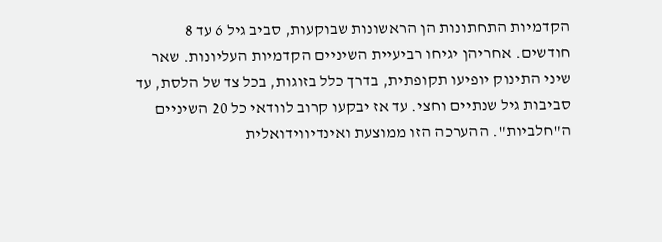הקדמיות התחתונות הן הראשונות שבוקעות, סביב גיל 6 עד 8 חודשים. אחריהן יגיחו רביעיית השיניים הקדמיות העליונות. שאר שיני התינוק יופיעו תקופתית, בדרך כלל בזוגות, בכל צד של הלסת, עד סביבות גיל שנתיים וחצי. עד אז יבקעו קרוב לוודאי כל 20 השיניים ה"חלביות". ההערכה הזו ממוצעת ואינדיווידואלית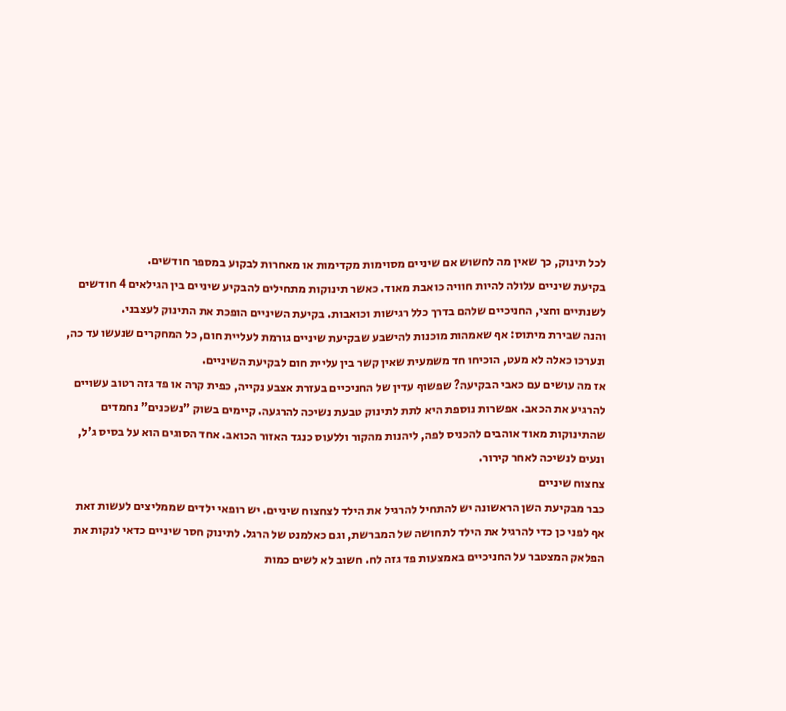לכל תינוק, כך שאין מה לחשוש אם שיניים מסוימות מקדימות או מאחרות לבקוע במספר חודשים.
בקיעת שיניים עלולה להיות חוויה כואבת מאוד. כאשר תינוקות מתחילים להבקיע שיניים בין הגילאים 4 חודשים לשנתיים וחצי, החניכיים שלהם בדרך כלל רגישות וכואבות. בקיעת השיניים הופכת את התינוק לעצבני.
והנה שבירת מיתוס: אף שאמהות מוכנות להישבע שבקיעת שיניים גורמת לעליית חום, כל המחקרים שנעשו עד כה, ונערכו כאלה לא מעט, הוכיחו חד משמעית שאין קשר בין עליית חום לבקיעת השיניים.
אז מה עושים עם כאבי הבקיעה? שפשוף עדין של החניכיים בעזרת אצבע נקייה, כפית קרה או פד גזה רטוב עשויים להרגיע את הכאב. אפשרות נוספת היא לתת לתינוק טבעת נשיכה להרגעה. קיימים בשוק "נשכנים" נחמדים שהתינוקות מאוד אוהבים להכניס לפה, ליהנות מהקור וללעוס כנגד האזור הכואב. אחד הסוגים הוא על בסיס ג'ל, ונעים לנשיכה לאחר קירור.
צחצוח שיניים
כבר מבקיעת השן הראשונה יש להתחיל להרגיל את הילד לצחצוח שיניים. יש רופאי ילדים שממליצים לעשות זאת אף לפני כן כדי להרגיל את הילד לתחושה של המברשת, וגם כאלמנט של הרגל. לתינוק חסר שיניים כדאי לנקות את הפלאק המצטבר על החניכיים באמצעות פד גזה לח. חשוב לא לשים כמות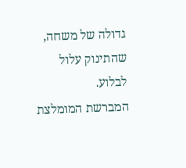גדולה של משחה, שהתינוק עלול לבלוע.
המברשת המומלצת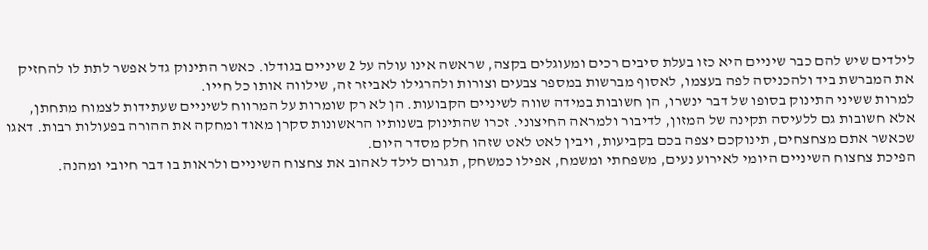לילדים שיש להם כבר שיניים היא כזו בעלת סיבים רכים ומעוגלים בקצה, שראשה אינו עולה על 2 שיניים בגודלו. כאשר התינוק גדל אפשר לתת לו להחזיק את המברשת ביד ולהכניסה לפה בעצמו, לאסוף מברשות במספר צבעים וצורות ולהרגילו לאביזר זה, שילווה אותו כל חייו.
למרות ששיני התינוק בסופו של דבר ינשרו, הן חשובות במידה שווה לשיניים הקבועות. הן לא רק שומרות על המרווח לשיניים שעתידות לצמוח מתחתן, אלא חשובות גם ללעיסה תקינה של המזון, לדיבור ולמראה החיצוני. זכרו שהתינוק בשנותיו הראשונות סקרן מאוד ומחקה את ההורה בפעולות רבות. דאגו שכאשר אתם מצחצחים, תינוקכם יצפה בכם בקביעות, ויבין לאט לאט שזהו חלק מסדר היום.
הפיכת צחצוח השיניים היומי לאירוע נעים, משפחתי ומשמח, אפילו כמשחק, תגרום לילד לאהוב את צחצוח השיניים ולראות בו דבר חיובי ומהנה.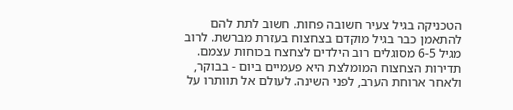הטכניקה בגיל צעיר חשובה פחות. חשוב לתת להם להתאמן כבר בגיל מוקדם בצחצוח בעזרת מברשת. לרוב מגיל 6-5 מסוגלים רוב הילדים לצחצח בכוחות עצמם. תדירות הצחצוח המומלצת היא פעמיים ביום - בבוקר, ולאחר ארוחת הערב, לפני השינה. לעולם אל תוותרו על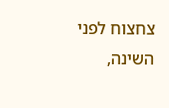צחצוח לפני השינה,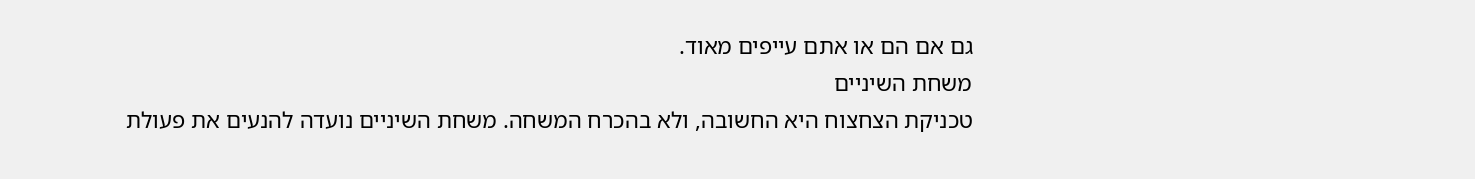גם אם הם או אתם עייפים מאוד.
משחת השיניים
טכניקת הצחצוח היא החשובה, ולא בהכרח המשחה. משחת השיניים נועדה להנעים את פעולת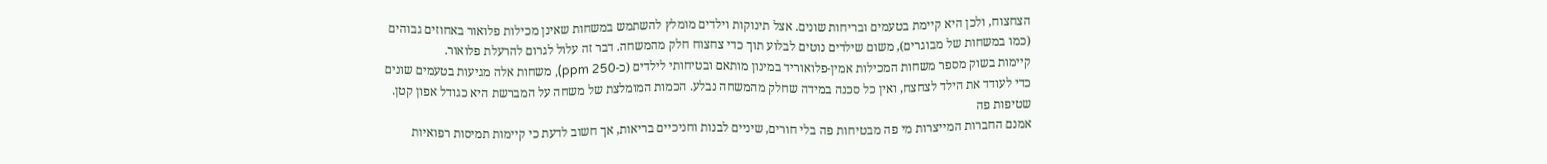הצחצוח, ולכן היא קיימת בטעמים ובריחות שונים. אצל תינוקות וילדים מומלץ להשתמש במשחות שאינן מכילות פלואור באחוזים גבוהים (כמו במשחות של מבוגרים), משום שילדים נוטים לבלוע תוך כדי צחצוח חלק מהמשחה. דבר זה עלול לגרום להרעלת פלואור.
קיימות בשוק מספר משחות המכילות אמין-פלואוריד במינון מותאם ובטיחותי לילדים (כ-ppm 250), משחות אלה מגיעות בטעמים שונים כדי לעודד את הילד לצחצח, ואין כל סכנה במידה שחלק מהמשחה נבלע. הכמות המומלצת של משחה על המברשת היא כגודל אפון קטן.
שטיפות פה
אמנם החברות המייצרות מי פה מבטיחות פה בלי חורים, שיניים לבנות וחניכיים בריאות, אך חשוב לדעת כי קיימות תמיסות רפואיות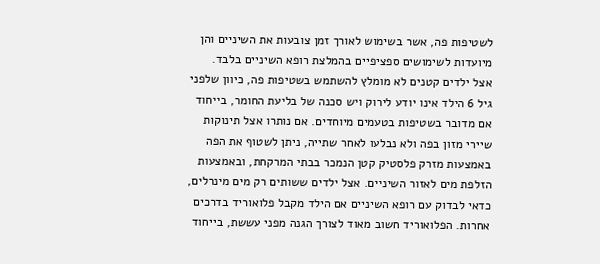לשטיפות פה, אשר בשימוש לאורך זמן צובעות את השיניים והן מיועדות לשימושים ספציפיים בהמלצת רופא השיניים בלבד.
אצל ילדים קטנים לא מומלץ להשתמש בשטיפות פה, כיוון שלפני גיל 6 הילד אינו יודע לירוק ויש סכנה של בליעת החומר, בייחוד אם מדובר בשטיפות בטעמים מיוחדים. אם נותרו אצל תינוקות שיירי מזון בפה ולא נבלעו לאחר שתייה, ניתן לשטוף את הפה באמצעות מזרק פלסטיק קטן הנמכר בבתי המרקחת, ובאמצעות הזלפת מים לאזור השיניים. אצל ילדים ששותים רק מים מינרלים, כדאי לבדוק עם רופא השיניים אם הילד מקבל פלואוריד בדרכים אחרות. הפלואוריד חשוב מאוד לצורך הגנה מפני עששת, בייחוד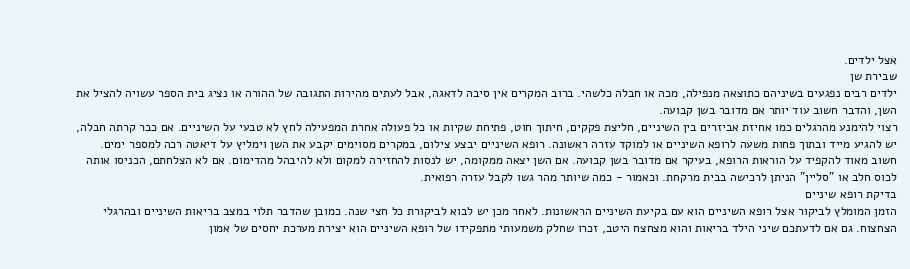אצל ילדים.
שבירת שן
ילדים רבים נפגעים בשיניהם כתוצאה מנפילה, מכה או חבלה כלשהי. ברוב המקרים אין סיבה לדאגה, אבל לעתים מהירות התגובה של ההורה או נציג בית הספר עשויה להציל את השן, והדבר חשוב עוד יותר אם מדובר בשן קבועה.
רצוי להימנע מהרגלים כמו אחיזת אביזרים בין השיניים, חליצת פקקים, חיתוך חוט, פתיחת שקיות או כל פעולה אחרת המפעילה לחץ לא טבעי על השיניים. אם כבר קרתה חבלה, יש להגיע מייד ובתוך פחות משעה לרופא השיניים או למוקד עזרה ראשונה. רופא השיניים יבצע צילום, במקרים מסוימים יקבע את השן וימליץ על דיאטה רכה למספר ימים.
חשוב מאוד להקפיד על הוראות הרופא, בעיקר אם מדובר בשן קבועה. אם השן יצאה ממקומה, יש לנסות להחזירה למקום ולא להיבהל מהדימום. אם לא הצלחתם, הכניסו אותה לכוס חלב או "סליין" הניתן לרכישה בבית מרקחת. וכאמור - כמה שיותר מהר גשו לקבל עזרה רפואית.
בדיקת רופא שיניים
הזמן המומלץ לביקור אצל רופא השיניים הוא עם בקיעת השיניים הראשונות. לאחר מכן יש לבוא לביקורת כל חצי שנה. כמובן שהדבר תלוי במצב בריאות השיניים ובהרגלי הצחצוח. גם אם לדעתכם שיני הילד בריאות והוא מצחצח היטב, זכרו שחלק משמעותי מתפקידו של רופא השיניים הוא יצירת מערכת יחסים של אמון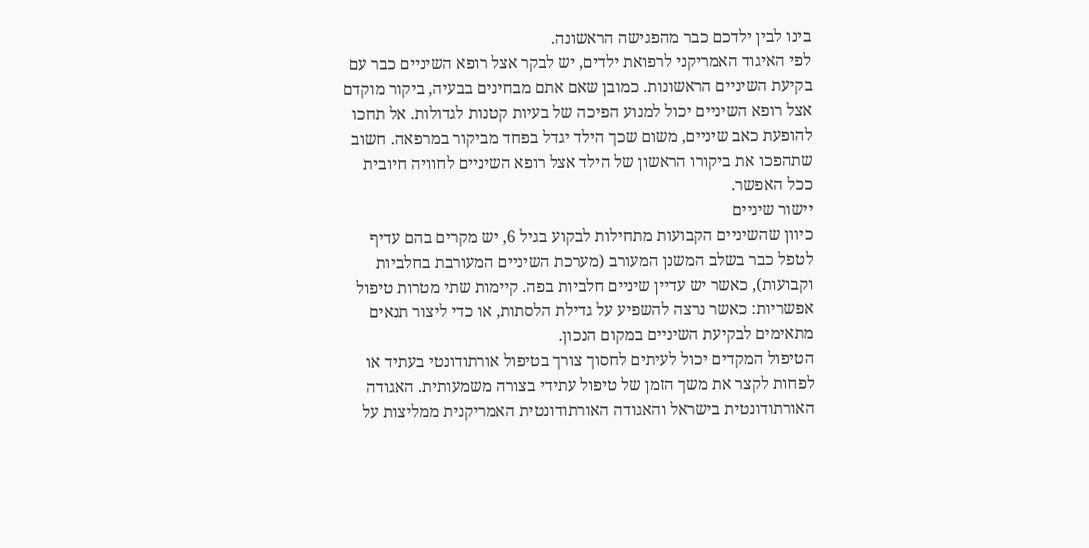בינו לבין ילדכם כבר מהפגישה הראשונה.
לפי האיגוד האמריקני לרפואת ילדים, יש לבקר אצל רופא השיניים כבר עם בקיעת השיניים הראשונות. כמובן שאם אתם מבחינים בבעיה, ביקור מוקדם אצל רופא השיניים יכול למנוע הפיכה של בעיות קטנות לגדולות. אל תחכו להופעת כאב שיניים, משום שכך הילד יגדל בפחד מביקור במרפאה. חשוב שתהפכו את ביקורו הראשון של הילד אצל רופא השיניים לחוויה חיובית ככל האפשר.
יישור שיניים
כיוון שהשיניים הקבועות מתחילות לבקוע בגיל 6, יש מקרים בהם עדיף לטפל כבר בשלב המשנן המעורב (מערכת השיניים המעורבת בחלביות וקבועות), כאשר יש עדיין שיניים חלביות בפה. קיימות שתי מטרות טיפול אפשריות: כאשר נרצה להשפיע על גדילת הלסתות, או כדי ליצור תנאים מתאימים לבקיעת השיניים במקום הנכון.
הטיפול המקדים יכול לעיתים לחסוך צורך בטיפול אורתודונטי בעתיד או לפחות לקצר את משך הזמן של טיפול עתידי בצורה משמעותית. האגודה האורתודונטית בישראל והאגודה האורתודונטית האמריקנית ממליצות על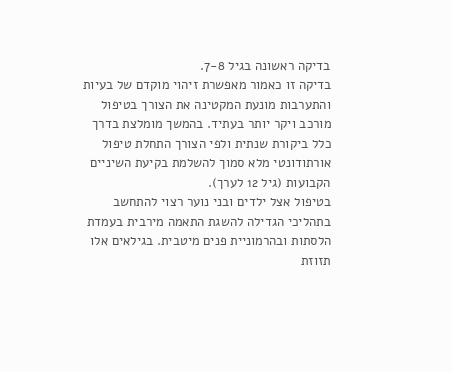בדיקה ראשונה בגיל 7-8.
בדיקה זו כאמור מאפשרת זיהוי מוקדם של בעיות והתערבות מונעת המקטינה את הצורך בטיפול מורכב ויקר יותר בעתיד. בהמשך מומלצת בדרך כלל ביקורת שנתית ולפי הצורך התחלת טיפול אורתודונטי מלא סמוך להשלמת בקיעת השיניים הקבועות (גיל 12 לערך).
בטיפול אצל ילדים ובני נוער רצוי להתחשב בתהליכי הגדילה להשגת התאמה מירבית בעמדת הלסתות ובהרמוניית פנים מיטבית. בגילאים אלו תזוזת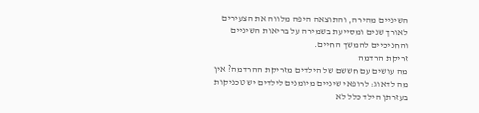השיניים מהירה, והתוצאה היפה מלווה את הצעירים לאורך שנים ומסייעת בשמירה על בריאות השיניים והחניכיים להמשך החיים.
זריקת הרדמה
מה עושים עם חששם של הילדים מזריקת ההרדמה? אין מה לדאוג: לרופאי שיניים מיומנים לילדים יש טכניקות בעזרתן הילד כלל לא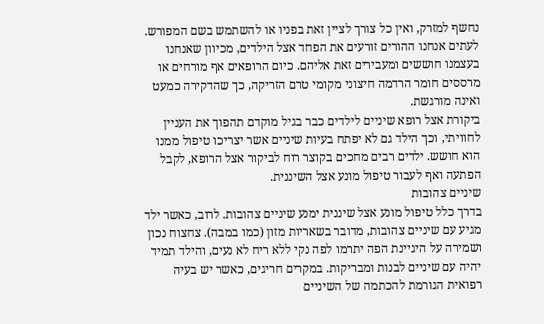נחשף למזרק, ואין כל צורך לציין זאת בפניו או להשתמש בשם המפורש. לעתים אנחנו ההורים זורעים את הפחד אצל הילדים, מכיוון שאנחנו בעצמנו חוששים ומעבירים זאת אליהם. כיום הרופאים אף מורחים או מרססים חומר הרדמה חיצוני מקומי טרם הזריקה, כך שהדקירה כמעט ואינה מורגשת.
ביקורת אצל רופא שיניים לילדים כבר בגיל מוקדם תהפוך את העניין לחוויתי, וכך הילד גם לא יפתח בעיות שיניים אשר יצריכו טיפול ממנו הוא חושש. ילדים רבים מחכים בקוצר רוח לביקור אצל הרופא, לקבל הפתעה ואף לעבור טיפול מונע אצל השיננית.
שיניים צהובות
בדרך כלל טיפול מונע אצל שיננית ימנע שיניים צהובות. לרוב, כאשר ילד מגיע עם שיניים צהובות, מדובר בשאריות מזון (כמו במבה). צחצוח נכון ושמירה על היגיינת הפה יתרמו לפה נקי ללא ריח לא נעים, והילד תמיד יהיה עם שיניים לבנות ומבריקות. במקרים חריגים, כאשר יש בעיה רפואית הגורמת להכתמה של השיניים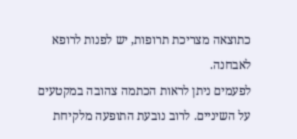כתוצאה מצריכת תרופות, יש לפנות לרופא לאבחנה.
לפעמים ניתן לראות הכתמה צהובה במקטעים על השיניים. לרוב נובעת התופעה מלקיחת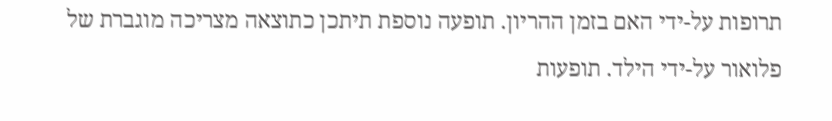תרופות על-ידי האם בזמן ההריון. תופעה נוספת תיתכן כתוצאה מצריכה מוגברת של פלואור על-ידי הילד. תופעות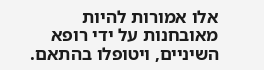אלו אמורות להיות מאובחנות על ידי רופא השיניים, ויטופלו בהתאם.